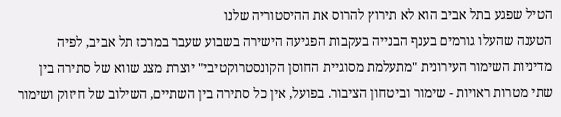הטיל שפגע בתל אביב הוא לא תירוץ להרוס את ההיסטוריה שלנו
הטענה שהעלו גורמים בענף הבנייה בעקבות הפגיעה הישירה בשבוע שעבר במרכז תל אביב, לפיה מדיניות השימור העירונית "מתעלמת מסוגיית החוסן הקונסטרוקטיבי" יוצרת מצג שווא של סתירה בין שתי מטרות ראויות - שימור וביטחון הציבור. בפועל, אין כל סתירה בין השתיים, השילוב של חיזוק ושימור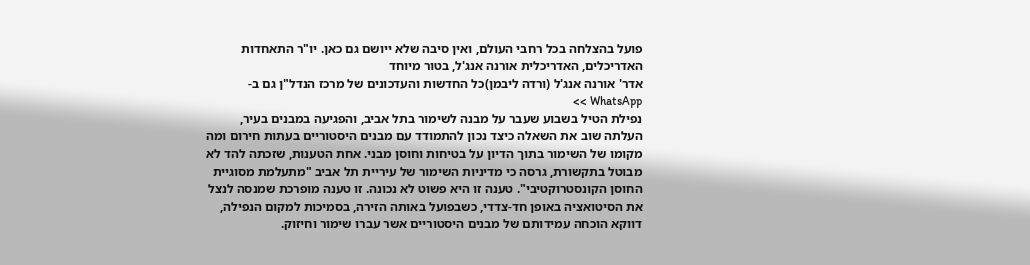פועל בהצלחה בכל רחבי העולם, ואין סיבה שלא ייושם גם כאן. יו"ר התאחדות האדריכלים, האדריכלית אורנה אנג'ל, בטור מיוחד
אדר' אורנה אנג'ל (ורדה ליבמן)כל החדשות והעדכונים של מרכז הנדל"ן גם ב-WhatsApp >>
נפילת הטיל בשבוע שעבר על מבנה לשימור בתל אביב, והפגיעה במבנים בעיר, העלתה שוב את השאלה כיצד נכון להתמודד עם מבנים היסטוריים בעתות חירום ומה מקומו של השימור בתוך הדיון על בטיחות וחוסן מבני. אחת הטענות, שזכתה להד לא מבוטל בתקשורת, גרסה כי מדיניות השימור של עיריית תל אביב "מתעלמת מסוגיית החוסן הקונסטרוקטיבי". טענה זו היא פשוט לא נכונה. זו טענה מופרכת שמנסה לנצל את הסיטואציה באופן חד-צדדי, כשבפועל באותה הזירה, בסמיכות למקום הנפילה, דווקא הוכחה עמידותם של מבנים היסטוריים אשר עברו שימור וחיזוק.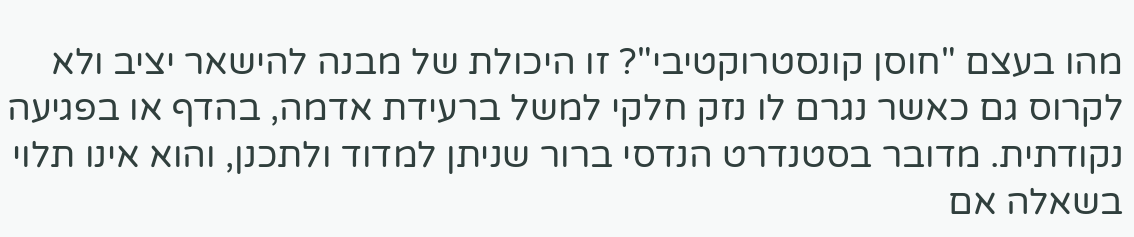מהו בעצם "חוסן קונסטרוקטיבי"? זו היכולת של מבנה להישאר יציב ולא לקרוס גם כאשר נגרם לו נזק חלקי למשל ברעידת אדמה, בהדף או בפגיעה נקודתית. מדובר בסטנדרט הנדסי ברור שניתן למדוד ולתכנן, והוא אינו תלוי בשאלה אם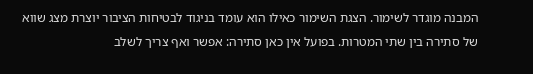המבנה מוגדר לשימור. הצגת השימור כאילו הוא עומד בניגוד לבטיחות הציבור יוצרת מצג שווא של סתירה בין שתי המטרות. בפועל אין כאן סתירה: אפשר ואף צריך לשלב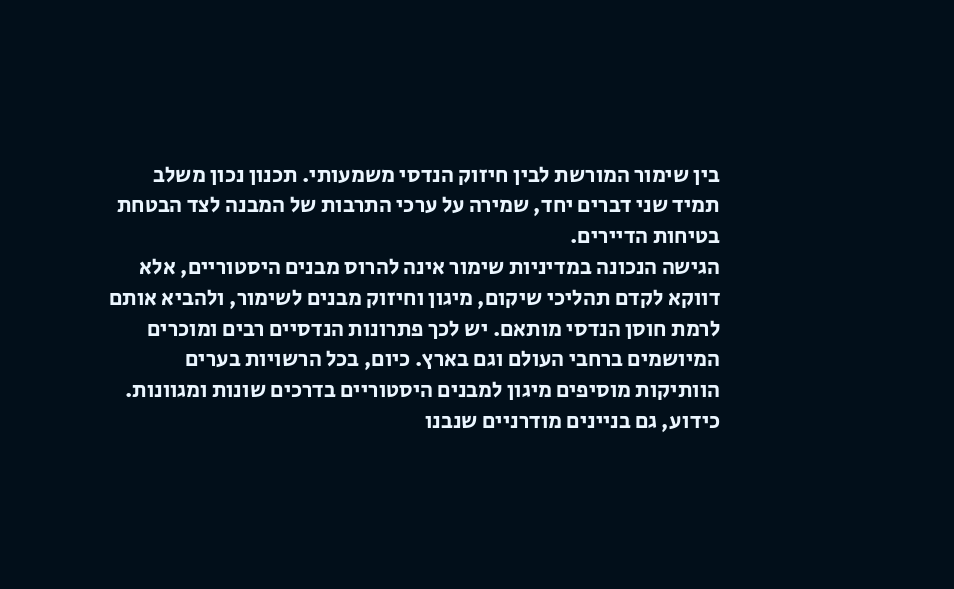בין שימור המורשת לבין חיזוק הנדסי משמעותי. תכנון נכון משלב תמיד שני דברים יחד, שמירה על ערכי התרבות של המבנה לצד הבטחת בטיחות הדיירים.
הגישה הנכונה במדיניות שימור אינה להרוס מבנים היסטוריים, אלא דווקא לקדם תהליכי שיקום, מיגון וחיזוק מבנים לשימור, ולהביא אותם לרמת חוסן הנדסי מותאם. יש לכך פתרונות הנדסיים רבים ומוכרים המיושמים ברחבי העולם וגם בארץ. כיום, בכל הרשויות בערים הוותיקות מוסיפים מיגון למבנים היסטוריים בדרכים שונות ומגוונות.
כידוע, גם בניינים מודרניים שנבנו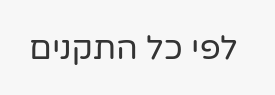לפי כל התקנים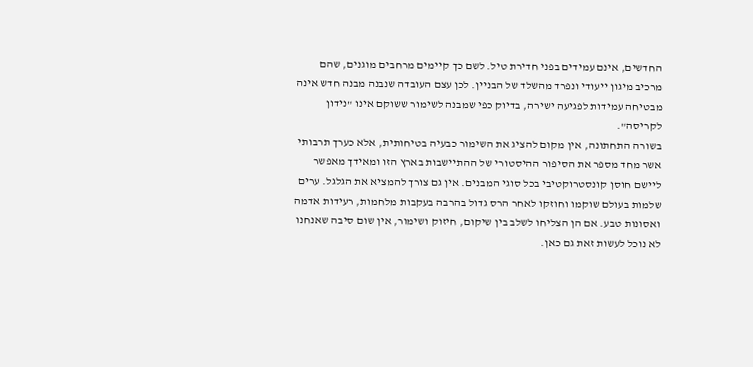החדשים, אינם עמידים בפני חדירת טיל. לשם כך קיימים מרחבים מוגנים, שהם מרכיב מיגון ייעודי ונפרד מהשלד של הבניין. לכן עצם העובדה שנבנה מבנה חדש אינה מבטיחה עמידות לפגיעה ישירה, בדיוק כפי שמבנה לשימור ששוקם אינו "נידון לקריסה".
בשורה התחתונה, אין מקום להציג את השימור כבעיה בטיחותית, אלא כערך תרבותי אשר מחד מספר את הסיפור ההיסטורי של ההתיישבות בארץ הזו ומאידך מאפשר ליישם חוסן קונסטרוקטיבי בכל סוגי המבנים. אין גם צורך להמציא את הגלגל. ערים שלמות בעולם שוקמו וחוזקו לאחר הרס גדול בהרבה בעקבות מלחמות, רעידות אדמה ואסונות טבע. אם הן הצליחו לשלב בין שיקום, חיזוק ושימור, אין שום סיבה שאנחנו לא נוכל לעשות זאת גם כאן.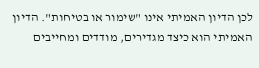לכן הדיון האמיתי אינו "שימור או בטיחות". הדיון האמיתי הוא כיצד מגדירים, מודדים ומחייבים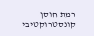רמת חוסן קונסטרוקטיבי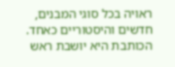ראויה בכל סוגי המבנים, חדשים והיסטוריים כאחד.
הכותבת היא יושבת ראש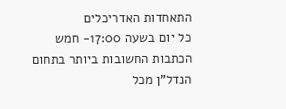התאחדות האדריכלים
כל יום בשעה 17:00- חמש הכתבות החשובות ביותר בתחום הנדל"ן מכל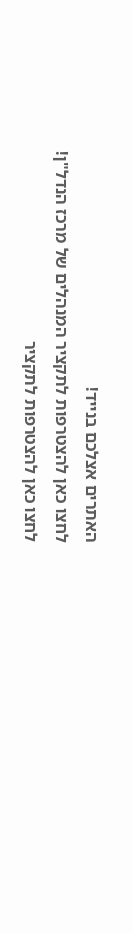האתרים אצלכם בנייד!
לחצו כאן להצטרפות לתקציר המנהלים של מרכז הנדל"ן!
לחצו כאן להצטרפות לתקציר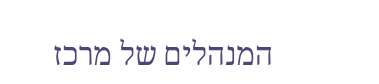המנהלים של מרכז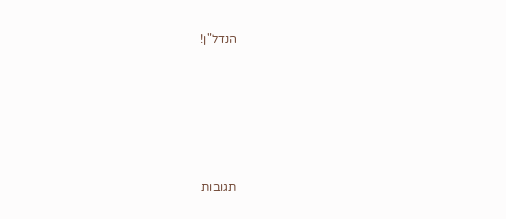הנדל"ן!





תגובות